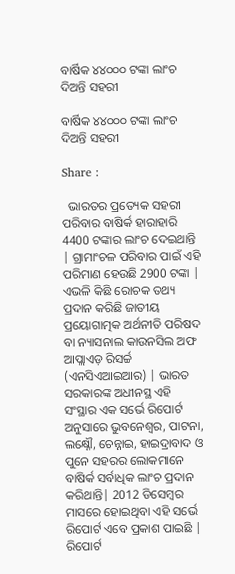ବାର୍ଷିକ ୪୪୦୦୦ ଟଙ୍କା ଲାଂଚ ଦିଅନ୍ତି ସହରୀ

ବାର୍ଷିକ ୪୪୦୦୦ ଟଙ୍କା ଲାଂଚ ଦିଅନ୍ତି ସହରୀ

Share :

  ଭାରତର ପ୍ରତ୍ୟେକ ସହରୀ ପରିବାର ବାଷିର୍କ ହାରାହାରି 4400 ଟଙ୍କାର ଲାଂଚ ଦେଇଥାନ୍ତି | ଗ୍ରାମାଂଚଳ ପରିବାର ପାଇଁ ଏହି ପରିମାଣ ହେଉଛି 2900 ଟଙ୍କା | ଏଭଳି କିଛି ରୋଚକ ତଥ୍ୟ ପ୍ରଦାନ କରିଛି ଜାତୀୟ ପ୍ରୟୋଗାତ୍ମକ ଅର୍ଥନୀତି ପରିଷଦ ବା ନ୍ୟାସନାଲ କାଉନସିଲ ଅଫ ଆପ୍ଲାଏଡ଼ ରିସର୍ଚ୍ଚ (ଏନସିଏଆଇଆର) | ଭାରତ ସରକାରଙ୍କ ଅଧୀନସ୍ଥ ଏହି ସଂସ୍ଥାର ଏକ ସର୍ଭେ ରିପୋର୍ଟ ଅନୁସାରେ ଭୁବନେଶ୍ବର, ପାଟନା, ଲକ୍ଷ୍ନୌ, ଚେନ୍ନାଇ, ହାଇଦ୍ରାବାଦ ଓ ପୁନେ ସହରର ଲୋକମାନେ ବାଷିର୍କ ସର୍ବାଧିକ ଲାଂଚ ପ୍ରଦାନ କରିଥାନ୍ତି| 2012 ଡିସେମ୍ବର ମାସରେ ହୋଇଥିବା ଏହି ସର୍ଭେ ରିପୋର୍ଟ ଏବେ ପ୍ରକାଶ ପାଇଛି | ରିପୋର୍ଟ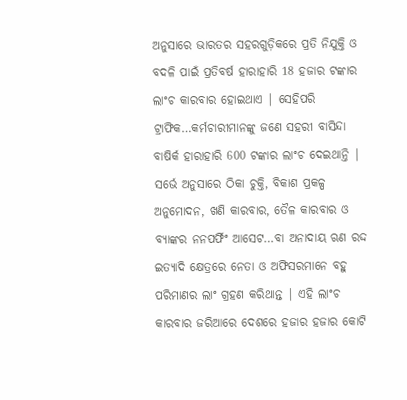ଅନୁସାରେ ଭାରତର ସହରଗୁଡ଼ିକରେ ପ୍ରତି ନିଯୁକ୍ତି ଓ ବଦଳି ପାଇଁ ପ୍ରତିବର୍ଷ ହାରାହାରି 18 ହଜାର ଟଙ୍କାର ଲାଂଚ କାରବାର ହୋଇଥାଏ | ସେହିପରି ଟ୍ରାଫିକ…କର୍ମଚାରୀମାନଙ୍କୁ ଜଣେ ସହରୀ ବାସିନ୍ଦା ବାଷିର୍କ ହାରାହାରି 600 ଟଙ୍କାର ଲାଂଚ ଦେଇଥାନ୍ତି | ସର୍ଭେ ଅନୁସାରେ ଠିକା ଚୁକ୍ତି, ବିକାଶ ପ୍ରକଳ୍ପ ଅନୁମୋଦନ, ଖଣି କାରବାର, ତୈଳ କାରବାର ଓ ବ୍ୟାଙ୍କର ନନପର୍ଫିଂ ଆସେଟ…ବା ଅନାଦାୟ ଋଣ ରଦ୍ଦ ଇତ୍ୟାଦି କ୍ଷେତ୍ରରେ ନେତା ଓ ଅଫିସରମାନେ ବହୁ ପରିମାଣର ଲାଂ ଗ୍ରହଣ କରିଥାନ୍ତ | ଏହି ଲାଂଚ କାରବାର ଜରିଆରେ ଦେଶରେ ହଜାର ହଜାର କୋଟି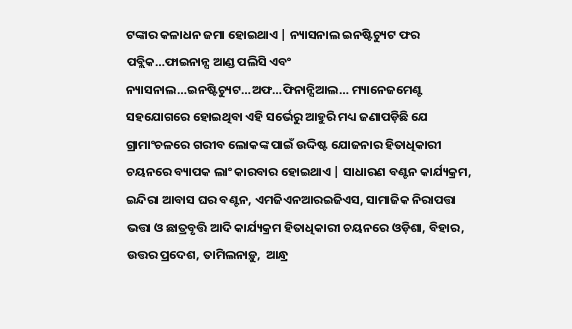ଟଙ୍କାର କଳାଧନ ଜମା ହୋଇଥାଏ | ନ୍ୟାସନାଲ ଇନଷ୍ଟିଚ୍ୟୁଟ ଫର ପବ୍ଲିକ…ଫାଇନାନ୍ସ ଆଣ୍ଡ ପଲିସି ଏବଂ ନ୍ୟାସନାଲ…ଇନଷ୍ଟିଚ୍ୟୁଟ…ଅଫ…ଫିନାନ୍ସିଆଲ… ମ୍ୟାନେଜମେଣ୍ଟ ସହଯୋଗରେ ହୋଇଥିବା ଏହି ସର୍ଭେରୁ ଆହୁରି ମଧ୍ୟ ଜଣାପଡ଼ିଛି ଯେ ଗ୍ରାମାଂଚଳରେ ଗରୀବ ଲୋକଙ୍କ ପାଇଁ ଉଦ୍ଦିଷ୍ଟ ଯୋଜନାର ହିତାଧିକାରୀ ଚୟନରେ ବ୍ୟାପକ ଲାଂ କାରବାର ହୋଇଥାଏ | ସାଧାରଣ ବଣ୍ଟନ କାର୍ଯ୍ୟକ୍ରମ, ଇନ୍ଦିରା ଆବାସ ଘର ବଣ୍ଟନ, ଏମଜିଏନଆରଇଜିଏସ, ସାମାଜିକ ନିରାପତ୍ତା ଭତ୍ତା ଓ ଛାତ୍ରବୃତ୍ତି ଆଦି କାର୍ଯ୍ୟକ୍ରମ ହିତାଧିକାରୀ ଚୟନରେ ଓଡ଼ିଶା, ବିହାର, ଉତ୍ତର ପ୍ରଦେଶ, ତାମିଲନାଡ଼ୁ,  ଆନ୍ଧ୍ର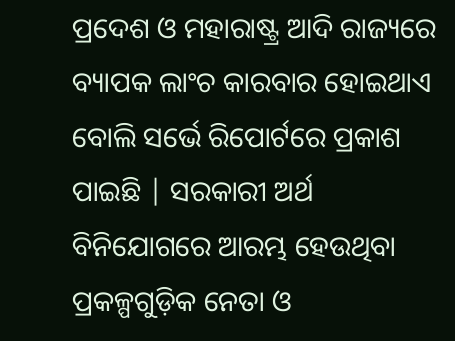ପ୍ରଦେଶ ଓ ମହାରାଷ୍ଟ୍ର ଆଦି ରାଜ୍ୟରେ ବ୍ୟାପକ ଲାଂଚ କାରବାର ହୋଇଥାଏ ବୋଲି ସର୍ଭେ ରିପୋର୍ଟରେ ପ୍ରକାଶ ପାଇଛି | ସରକାରୀ ଅର୍ଥ ବିନିଯୋଗରେ ଆରମ୍ଭ ହେଉଥିବା ପ୍ରକଳ୍ପଗୁଡ଼ିକ ନେତା ଓ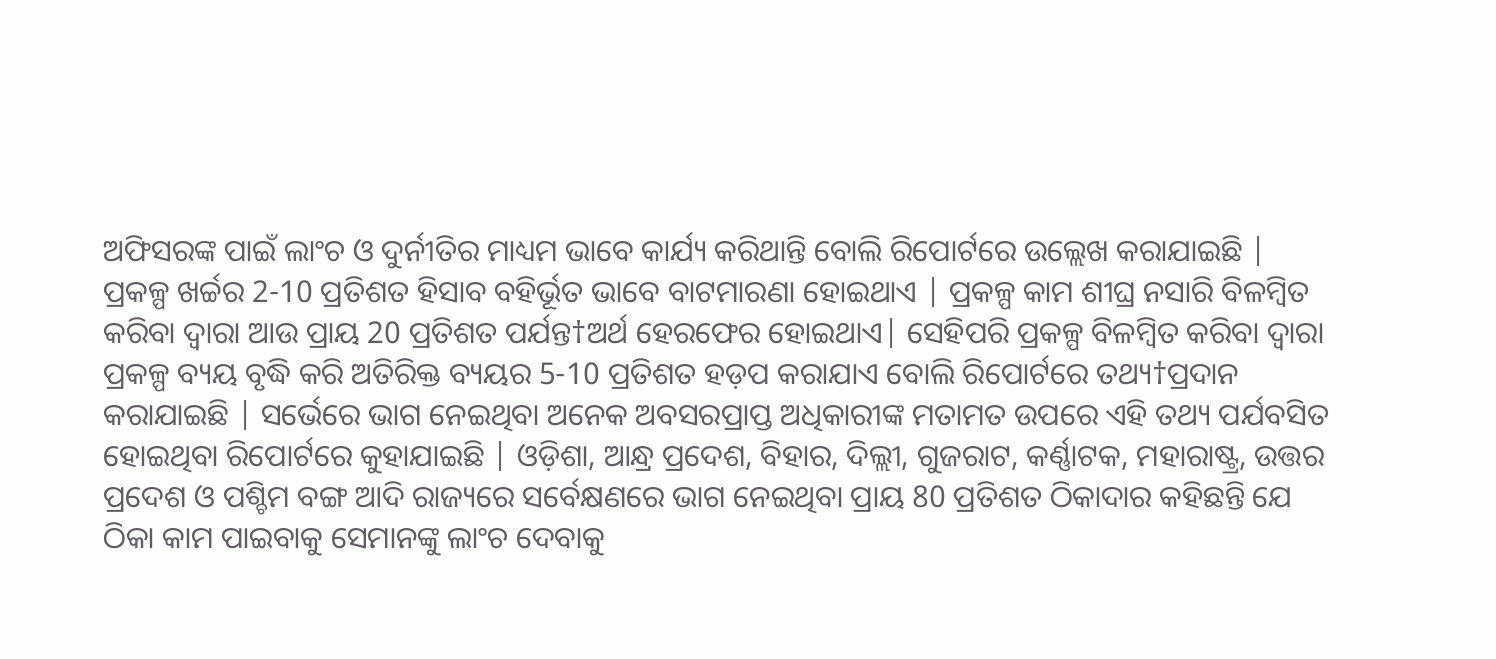ଅଫିସରଙ୍କ ପାଇଁ ଲାଂଚ ଓ ଦୁର୍ନୀତିର ମାଧ୍ୟମ ଭାବେ କାର୍ଯ୍ୟ କରିଥାନ୍ତି ବୋଲି ରିପୋର୍ଟରେ ଉଲ୍ଲେଖ କରାଯାଇଛି | ପ୍ରକଳ୍ପ ଖର୍ଚ୍ଚର 2-10 ପ୍ରତିଶତ ହିସାବ ବହିର୍ଭୂତ ଭାବେ ବାଟମାରଣା ହୋଇଥାଏ | ପ୍ରକଳ୍ପ କାମ ଶୀଘ୍ର ନସାରି ବିଳମ୍ବିତ କରିବା ଦ୍ବାରା ଆଉ ପ୍ରାୟ 20 ପ୍ରତିଶତ ପର୍ଯନ୍ତ†ଅର୍ଥ ହେରଫେର ହୋଇଥାଏ| ସେହିପରି ପ୍ରକଳ୍ପ ବିଳମ୍ବିତ କରିବା ଦ୍ବାରା ପ୍ରକଳ୍ପ ବ୍ୟୟ ବୃଦ୍ଧି କରି ଅତିରିକ୍ତ ବ୍ୟୟର 5-10 ପ୍ରତିଶତ ହଡ଼ପ କରାଯାଏ ବୋଲି ରିପୋର୍ଟରେ ତଥ୍ୟ†ପ୍ରଦାନ କରାଯାଇଛି | ସର୍ଭେରେ ଭାଗ ନେଇଥିବା ଅନେକ ଅବସରପ୍ରାପ୍ତ ଅଧିକାରୀଙ୍କ ମତାମତ ଉପରେ ଏହି ତଥ୍ୟ ପର୍ଯବସିତ ହୋଇଥିବା ରିପୋର୍ଟରେ କୁହାଯାଇଛି | ଓଡ଼ିଶା, ଆନ୍ଧ୍ର ପ୍ରଦେଶ, ବିହାର, ଦିଲ୍ଲୀ, ଗୁଜରାଟ, କର୍ଣ୍ଣାଟକ, ମହାରାଷ୍ଟ୍ର, ଉତ୍ତର ପ୍ରଦେଶ ଓ ପଶ୍ଚିମ ବଙ୍ଗ ଆଦି ରାଜ୍ୟରେ ସର୍ବେକ୍ଷଣରେ ଭାଗ ନେଇଥିବା ପ୍ରାୟ 80 ପ୍ରତିଶତ ଠିକାଦାର କହିଛନ୍ତି ଯେ ଠିକା କାମ ପାଇବାକୁ ସେମାନଙ୍କୁ ଲାଂଚ ଦେବାକୁ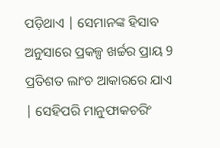ପଡ଼ିଥାଏ | ସେମାନଙ୍କ ହିସାବ ଅନୁସାରେ ପ୍ରକଳ୍ପ ଖର୍ଚ୍ଚର ପ୍ରାୟ 9 ପ୍ରତିଶତ ଲାଂଚ ଆକାରରେ ଯାଏ | ସେହିପରି ମାନୁଫାକଚରିଂ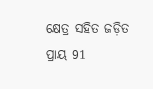କ୍ଷେତ୍ର ସହିତ ଜଡ଼ିତ ପ୍ରାୟ 91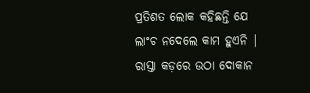ପ୍ରତିଶତ ଲୋକ କହିଛନ୍ତି ଯେ ଲାଂଚ ନଦେଲେ କାମ ହୁଏନି | ରାସ୍ତା କଡ଼ରେ ଉଠା ଦୋକାନ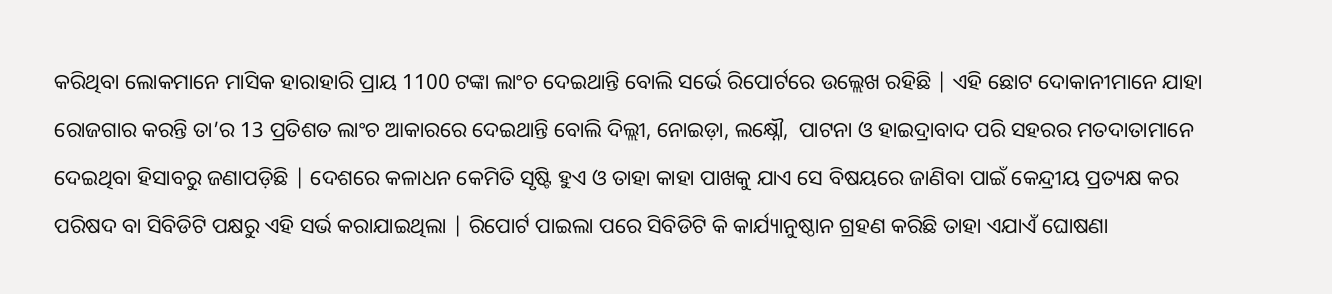କରିଥିବା ଲୋକମାନେ ମାସିକ ହାରାହାରି ପ୍ରାୟ 1100 ଟଙ୍କା ଲାଂଚ ଦେଇଥାନ୍ତି ବୋଲି ସର୍ଭେ ରିପୋର୍ଟରେ ଉଲ୍ଲେଖ ରହିଛି | ଏହି ଛୋଟ ଦୋକାନୀମାନେ ଯାହା ରୋଜଗାର କରନ୍ତି ତା’ର 13 ପ୍ରତିଶତ ଲାଂଚ ଆକାରରେ ଦେଇଥାନ୍ତି ବୋଲି ଦିଲ୍ଲୀ, ନୋଇଡ଼ା, ଲକ୍ଷ୍ନୌ,  ପାଟନା ଓ ହାଇଦ୍ରାବାଦ ପରି ସହରର ମତଦାତାମାନେ ଦେଇଥିବା ହିସାବରୁ ଜଣାପଡ଼ିଛି | ଦେଶରେ କଳାଧନ କେମିତି ସୃଷ୍ଟି ହୁଏ ଓ ତାହା କାହା ପାଖକୁ ଯାଏ ସେ ବିଷୟରେ ଜାଣିବା ପାଇଁ କେନ୍ଦ୍ରୀୟ ପ୍ରତ୍ୟକ୍ଷ କର ପରିଷଦ ବା ସିବିଡିଟି ପକ୍ଷରୁ ଏହି ସର୍ଭ କରାଯାଇଥିଲା | ରିପୋର୍ଟ ପାଇଲା ପରେ ସିବିଡିଟି କି କାର୍ଯ୍ୟାନୁଷ୍ଠାନ ଗ୍ରହଣ କରିଛି ତାହା ଏଯାଏଁ ଘୋଷଣା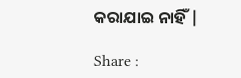କରାଯାଇ ନାହିଁ |

Share :